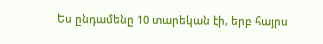Ես ընդամենը 10 տարեկան էի, երբ հայրս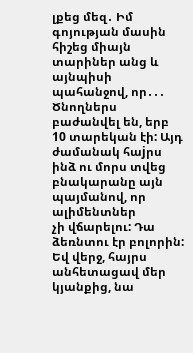լքեց մեզ․ Իմ գոյության մասին հիշեց միայն տարիներ անց և այնպիսի պահանջով, որ․․․
Ծնողներս բաժանվել են, երբ 10 տարեկան էի: Այդ ժամանակ հաjրս ինձ ու մորս տվեց բնակարանը այն պայմանով, որ ալիմենտներ
չի վճարելու: Դա ձեռնտու էր բոլորին: Եվ վերջ, հայրս անհետացավ մեր կյանքից, նա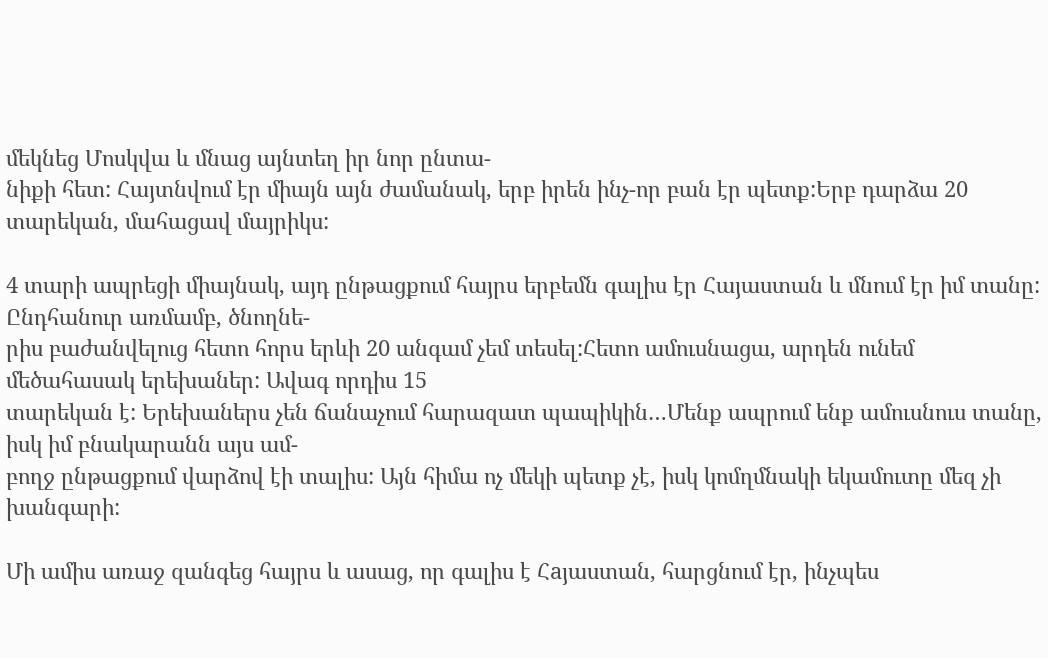մեկնեց Մոսկվա և մնաց այնտեղ իր նոր ընտա-
նիքի հետ: Հայտնվում էր միայն այն ժամանակ, երբ իրեն ինչ-որ բան էր պետք:Երբ դարձա 20 տարեկան, մահացավ մայրիկս:

4 տարի ապրեցի միայնակ, այդ ընթացքում հայրս երբեմն գալիս էր Հայաստան և մնում էր իմ տանը: Ընդհանուր առմամբ, ծնողնե-
րիս բաժանվելուց հետո հորս երևի 20 անգամ չեմ տեսել:Հետո ամուսնացա, արդեն ունեմ մեծահասակ երեխաներ: Ավագ որդիս 15
տարեկան է: Երեխաներս չեն ճանաչում հարազատ պապիկին…Մենք ապրում ենք ամուսնուս տանը, իսկ իմ բնակարանն այս ամ-
բողջ ընթացքում վարձով էի տալիս: Այն հիմա ոչ մեկի պետք չէ, իսկ կոմղմնակի եկամուտը մեզ չի խանգարի:

Մի ամիս առաջ զանգեց հայրս և ասաց, որ գալիս է Հaյաստան, հարցնում էր, ինչպես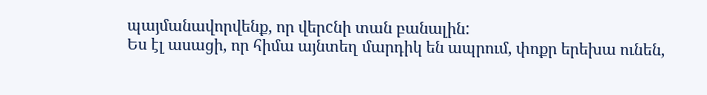պայմանավորվենք, որ վերcնի տան բանալին:
Ես էլ ասացի, որ հիմա այնտեղ մարդիկ են ապրում, փոքր երեխա ունեն,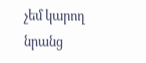չեմ կարող նրանց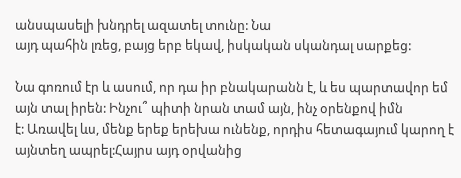անսպասելի խնդրել ազատել տունը: Նա
այդ պահին լռեց, բայց երբ եկավ, իսկական սկանդալ սարքեց:

Նա գոռում էր և ասում, որ դա իր բնակարանն է, և ես պարտավոր եմ այն տալ իրեն: Ինչու՞ պիտի նրան տամ այն, ինչ օրենքով իմն
է: Առավել ևս, մենք երեք երեխա ունենք, որդիս հետագայում կարող է այնտեղ ապրել:Հայրս այդ օրվանից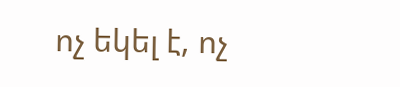ոչ եկել է, ոչ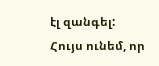էլ զանգել:
Հույս ունեմ, որ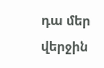դա մեր վերջին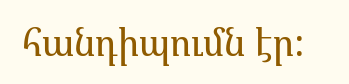հանդիպումն էր: